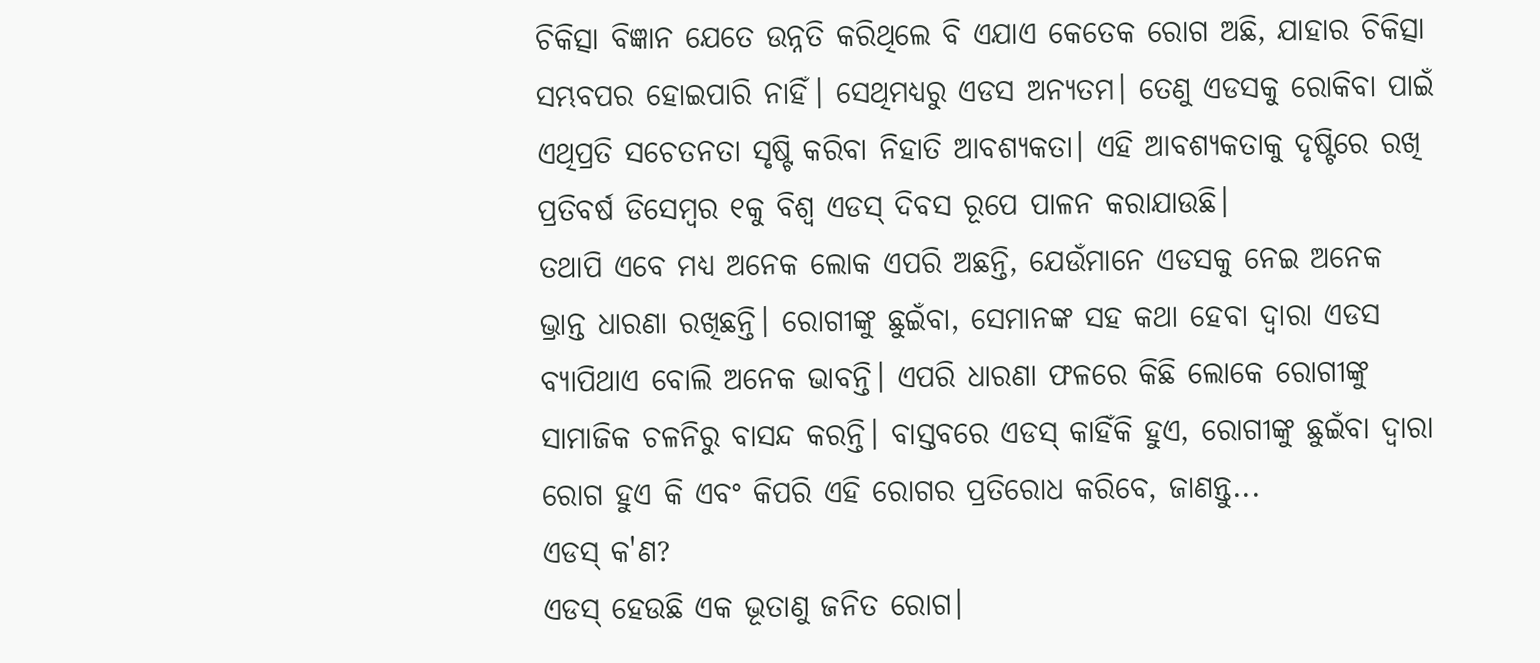ଚିକିତ୍ସା ବିଜ୍ଞାନ ଯେତେ ଉନ୍ନତି କରିଥିଲେ ବି ଏଯାଏ କେତେକ ରୋଗ ଅଛି, ଯାହାର ଚିକିତ୍ସା ସମ୍ଭବପର ହୋଇପାରି ନାହିଁ। ସେଥିମଧ୍ୟରୁ ଏଡସ ଅନ୍ୟତମ। ତେଣୁ ଏଡସକୁ ରୋକିବା ପାଇଁ ଏଥିପ୍ରତି ସଚେତନତା ସୃଷ୍ଟି କରିବା ନିହାତି ଆବଶ୍ୟକତା। ଏହି ଆବଶ୍ୟକତାକୁ ଦୃଷ୍ଟିରେ ରଖି ପ୍ରତିବର୍ଷ ଡିସେମ୍ବର ୧କୁ ବିଶ୍ୱ ଏଡସ୍ ଦିବସ ରୂପେ ପାଳନ କରାଯାଉଛି।
ତଥାପି ଏବେ ମଧ୍ୟ ଅନେକ ଲୋକ ଏପରି ଅଛନ୍ତି, ଯେଉଁମାନେ ଏଡସକୁ ନେଇ ଅନେକ ଭ୍ରାନ୍ତ ଧାରଣା ରଖିଛନ୍ତି। ରୋଗୀଙ୍କୁ ଛୁଇଁବା, ସେମାନଙ୍କ ସହ କଥା ହେବା ଦ୍ୱାରା ଏଡସ ବ୍ୟାପିଥାଏ ବୋଲି ଅନେକ ଭାବନ୍ତି। ଏପରି ଧାରଣା ଫଳରେ କିଛି ଲୋକେ ରୋଗୀଙ୍କୁ ସାମାଜିକ ଚଳନିରୁ ବାସନ୍ଦ କରନ୍ତି। ବାସ୍ତବରେ ଏଡସ୍ କାହିଁକି ହୁଏ, ରୋଗୀଙ୍କୁ ଛୁଇଁବା ଦ୍ୱାରା ରୋଗ ହୁଏ କି ଏବଂ କିପରି ଏହି ରୋଗର ପ୍ରତିରୋଧ କରିବେ, ଜାଣନ୍ତୁ...
ଏଡସ୍ କ'ଣ?
ଏଡସ୍ ହେଉଛି ଏକ ଭୂତାଣୁ ଜନିତ ରୋଗ।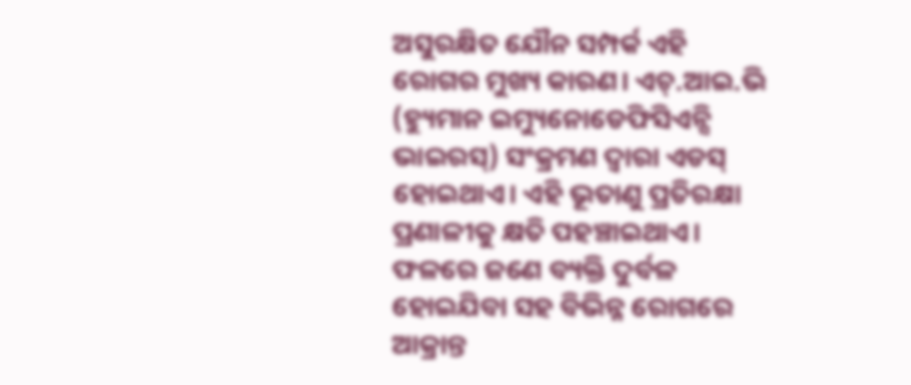ଅସୁରକ୍ଷିତ ଯୌନ ସମ୍ପର୍କ ଏହି ରୋଗର ମୁଖ୍ୟ କାରଣ। ଏଚ୍.ଆଇ.ଭି (ହ୍ୟୁମାନ ଇମ୍ୟୁନୋଡେଫିସିଏନ୍ସି ଭାଇରସ୍) ସଂକ୍ରମଣ ଦ୍ୱାରା ଏଡସ୍ ହୋଇଥାଏ। ଏହି ଭୂତାଣୁ ପ୍ରତିରକ୍ଷା ପ୍ରଣାଳୀକୁ କ୍ଷତି ପହଞ୍ଚାଇଥାଏ। ଫଳରେ ଜଣେ ବ୍ୟକ୍ତି ଦୁର୍ବଳ ହୋଇଯିବା ସହ ବିଭିନ୍ନ ରୋଗରେ ଆକ୍ରାନ୍ତ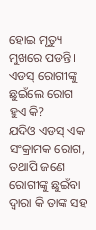ହୋଇ ମୃତ୍ୟୁ ମୁଖରେ ପଡନ୍ତି।
ଏଡସ୍ ରୋଗୀଙ୍କୁ ଛୁଇଁଲେ ରୋଗ ହୁଏ କି?
ଯଦିଓ ଏଡସ୍ ଏକ ସଂକ୍ରାମକ ରୋଗ, ତଥାପି ଜଣେ ରୋଗୀଙ୍କୁ ଛୁଇଁବା ଦ୍ୱାରା କି ତାଙ୍କ ସହ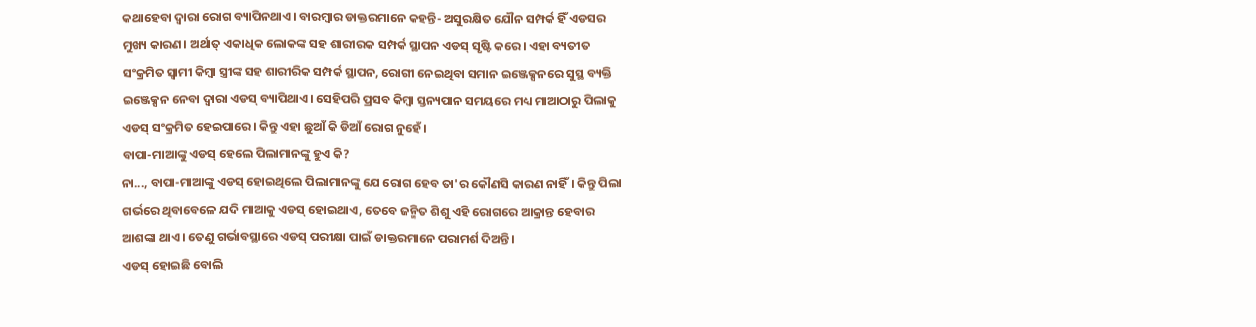କଥାହେବା ଦ୍ୱାରା ରୋଗ ବ୍ୟାପିନଥାଏ। ବାରମ୍ବାର ଡାକ୍ତରମାନେ କହନ୍ତି- ଅସୁରକ୍ଷିତ ଯୌନ ସମ୍ପର୍କ ହିଁ ଏଡସର ମୁଖ୍ୟ କାରଣ। ଅର୍ଥାତ୍ ଏକାଧିକ ଲୋକଙ୍କ ସହ ଶାରୀରକ ସମ୍ପର୍କ ସ୍ଥାପନ ଏଡସ୍ ସୃଷ୍ଟି କରେ। ଏହା ବ୍ୟତୀତ ସଂକ୍ରମିତ ସ୍ୱାମୀ କିମ୍ବା ସ୍ତ୍ରୀଙ୍କ ସହ ଶାରୀରିକ ସମ୍ପର୍କ ସ୍ଥାପନ, ରୋଗୀ ନେଇଥିବା ସମାନ ଇଞ୍ଜେକ୍ସନରେ ସୁସ୍ଥ ବ୍ୟକ୍ତି ଇଞ୍ଜେକ୍ସନ ନେବା ଦ୍ୱାରା ଏଡସ୍ ବ୍ୟାପିଥାଏ। ସେହିପରି ପ୍ରସବ କିମ୍ବା ସ୍ତନ୍ୟପାନ ସମୟରେ ମଧ୍ୟ ମାଆଠାରୁ ପିଲାକୁ ଏଡସ୍ ସଂକ୍ରମିତ ହେଇପାରେ। କିନ୍ତୁ ଏହା ଛୁଆଁ କି ଡିଆଁ ରୋଗ ନୁହେଁ।
ବାପା-ମାଆଙ୍କୁ ଏଡସ୍ ହେଲେ ପିଲାମାନଙ୍କୁ ହୁଏ କି?
ନା..., ବାପା-ମାଆଙ୍କୁ ଏଡସ୍ ହୋଇଥିଲେ ପିଲାମାନଙ୍କୁ ଯେ ରୋଗ ହେବ ତା'ର କୌଣସି କାରଣ ନାହିଁ। କିନ୍ତୁ ପିଲା ଗର୍ଭରେ ଥିବାବେଳେ ଯଦି ମାଆକୁ ଏଡସ୍ ହୋଇଥାଏ, ତେବେ ଜନ୍ମିତ ଶିଶୁ ଏହି ରୋଗରେ ଆକ୍ରାନ୍ତ ହେବାର ଆଶଙ୍କା ଥାଏ। ତେଣୁ ଗର୍ଭାବସ୍ଥାରେ ଏଡସ୍ ପରୀକ୍ଷା ପାଇଁ ଡାକ୍ତରମାନେ ପରାମର୍ଶ ଦିଅନ୍ତି।
ଏଡସ୍ ହୋଇଛି ବୋଲି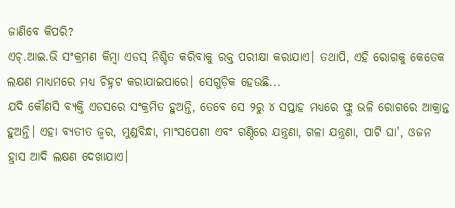ଜାଣିବେ କିପରି?
ଏଚ୍.ଆଇ.ଭି ସଂକ୍ରମଣ କିମ୍ବା ଏଡସ୍ ନିଶ୍ଚିତ କରିବାକୁ ରକ୍ତ ପରୀକ୍ଷା କରାଯାଏ। ତଥାପି, ଏହି ରୋଗକୁ କେତେକ ଲକ୍ଷଣ ମାଧ୍ୟମରେ ମଧ୍ୟ ଚିହ୍ନଟ କରାଯାଇପାରେ। ସେଗୁଡ଼ିକ ହେଉଛି...
ଯଦି କୌଣସି ବ୍ୟକ୍ତି ଏଡସରେ ସଂକ୍ରମିତ ହୁଅନ୍ତି, ତେବେ ସେ ୨ରୁ ୪ ସପ୍ତାହ ମଧ୍ୟରେ ଫ୍ଲୁ ଭଳି ରୋଗରେ ଆକ୍ରାନ୍ତ ହୁଅନ୍ତି। ଏହା ବ୍ୟତୀତ ଜ୍ୱର, ମୁଣ୍ଡବିନ୍ଧା, ମାଂସପେଶୀ ଏବଂ ଗଣ୍ଠିରେ ଯନ୍ତ୍ରଣା, ଗଳା ଯନ୍ତ୍ରଣା, ପାଟି ଘା', ଓଜନ ହ୍ରାସ ଆଦି ଲକ୍ଷଣ ଦେଖାଯାଏ।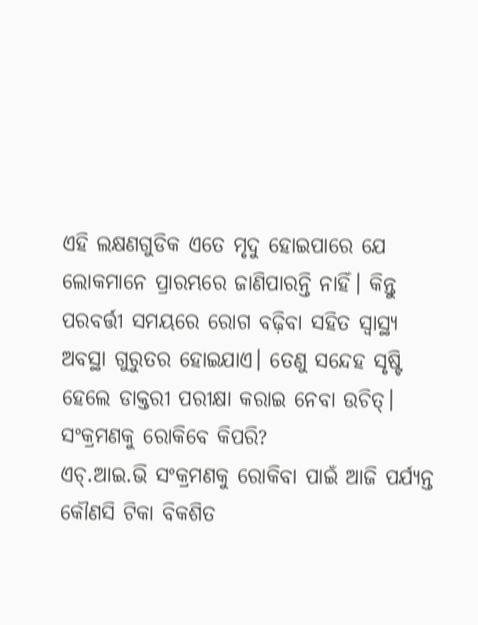ଏହି ଲକ୍ଷଣଗୁଡିକ ଏତେ ମୃଦୁ ହୋଇପାରେ ଯେ ଲୋକମାନେ ପ୍ରାରମ୍ଭରେ ଜାଣିପାରନ୍ତି ନାହିଁ। କିନ୍ତୁ ପରବର୍ତ୍ତୀ ସମୟରେ ରୋଗ ବଢ଼ିବା ସହିତ ସ୍ୱାସ୍ଥ୍ୟ ଅବସ୍ଥା ଗୁରୁତର ହୋଇଯାଏ। ତେଣୁ ସନ୍ଦେହ ସୃଷ୍ଟି ହେଲେ ଡାକ୍ତରୀ ପରୀକ୍ଷା କରାଇ ନେବା ଉଚିତ୍।
ସଂକ୍ରମଣକୁ ରୋକିବେ କିପରି?
ଏଚ୍.ଆଇ.ଭି ସଂକ୍ରମଣକୁ ରୋକିବା ପାଇଁ ଆଜି ପର୍ଯ୍ୟନ୍ତ କୌଣସି ଟିକା ବିକଶିତ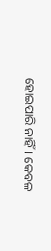ହୋଇପାରି ନାହିଁ। କେବଳ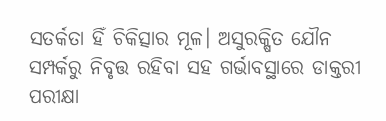ସତର୍କତା ହିଁ ଚିକିତ୍ସାର ମୂଳ। ଅସୁରକ୍ଷିତ ଯୌନ ସମ୍ପର୍କରୁ ନିବୃତ୍ତ ରହିବା ସହ ଗର୍ଭାବସ୍ଥାରେ ଡାକ୍ତରୀ ପରୀକ୍ଷା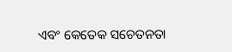ଏବଂ କେତେକ ସଚେତନତା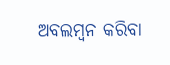ଅବଲମ୍ବନ କରିବା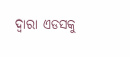ଦ୍ୱାରା ଏଡସକୁ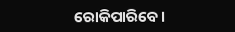ରୋକିପାରିବେ।